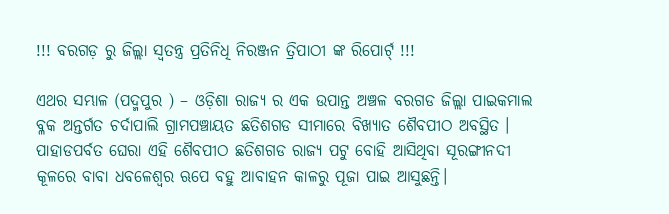!!! ବରଗଡ଼ ରୁ ଜିଲ୍ଲା ସ୍ୱତନ୍ତ୍ର ପ୍ରତିନିଧି ନିରଞ୍ଜନ ତ୍ରିପାଠୀ ଙ୍କ ରିପୋର୍ଟ୍ !!!

ଏଥର ସମ୍ଭାଳ (ପଦ୍ମପୁର ) – ଓଡ଼ିଶା ରାଜ୍ୟ ର ଏକ ଉପାନ୍ତ ଅଞ୍ଚଳ ବରଗଡ ଜିଲ୍ଲା ପାଇକମାଲ ବ୍ଳକ ଅନ୍ତର୍ଗତ ଚର୍ଦାପାଲି ଗ୍ରାମପଞ୍ଚାୟତ ଛତିଶଗଡ ସୀମାରେ ବିଖ୍ୟାତ ଶୈବପୀଠ ଅବସ୍ଥିତ । ପାହାଡପର୍ବତ ଘେରା ଏହି ଶୈବପୀଠ ଛତିଶଗଡ ରାଜ୍ୟ ପଟୁ ବୋହି ଆସିଥିବା ସୂରଙ୍ଗୀନଦୀ କୂଳରେ ବାବା ଧବଳେଶ୍ଵର ଋପେ ବହୁ ଆବାହନ କାଳରୁ ପୂଜା ପାଇ ଆସୁଛନ୍ତି।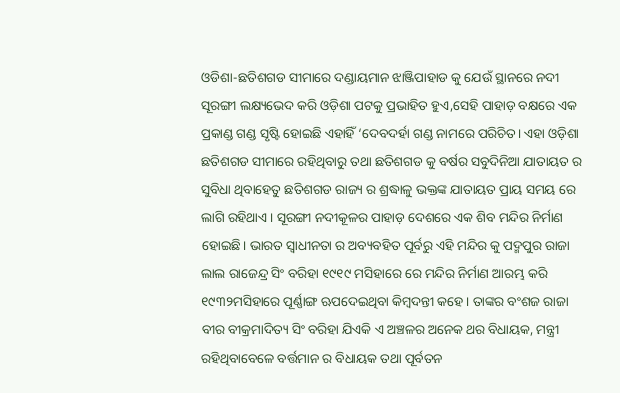ଓଡିଶା-ଛତିଶଗଡ ସୀମାରେ ଦଣ୍ଡାୟମାନ ଝାଞ୍ଜିପାହାଡ କୁ ଯେଉଁ ସ୍ଥାନରେ ନଦୀ ସୂରଙ୍ଗୀ ଲକ୍ଷ୍ୟଭେଦ କରି ଓଡ଼ିଶା ପଟକୁ ପ୍ରଭାହିତ ହୁଏ,ସେହି ପାହାଡ଼ ବକ୍ଷରେ ଏକ ପ୍ରକାଣ୍ଡ ଗଣ୍ଡ ସୃଷ୍ଟି ହୋଇଛି ଏହାହିଁ ‘ଦେବଦର୍ହା ଗଣ୍ଡ ନାମରେ ପରିଚିତ। ଏହା ଓଡ଼ିଶା ଛତିଶଗଡ ସୀମାରେ ରହିଥିବାରୁ ତଥା ଛତିଶଗଡ କୁ ବର୍ଷର ସବୁଦିନିଆ ଯାତାୟତ ର ସୁବିଧା ଥିବାହେତୁ ଛତିଶଗଡ ରାଜ୍ୟ ର ଶ୍ରଦ୍ଧାଳୁ ଭକ୍ତଙ୍କ ଯାତାୟତ ପ୍ରାୟ ସମୟ ରେ ଲାଗି ରହିଥାଏ। ସୂରଙ୍ଗୀ ନଦୀକୂଳର ପାହାଡ଼ ଦେଶରେ ଏକ ଶିବ ମନ୍ଦିର ନିର୍ମାଣ ହୋଇଛି। ଭାରତ ସ୍ୱାଧୀନତା ର ଅବ୍ୟବହିତ ପୂର୍ବରୁ ଏହି ମନ୍ଦିର କୁ ପଦ୍ମପୁର ରାଜା ଲାଲ ରାଜେନ୍ଦ୍ର ସିଂ ବରିହା ୧୯୧୯ ମସିହାରେ ରେ ମନ୍ଦିର ନିର୍ମାଣ ଆରମ୍ଭ କରି ୧୯୩୨ମସିହାରେ ପୂର୍ଣ୍ଣାଙ୍ଗ ଋପଦେଇଥିବା କିମ୍ବଦନ୍ତୀ କହେ। ତାଙ୍କର ବଂଶଜ ରାଜା ବୀର ବୀକ୍ରମାଦିତ୍ୟ ସିଂ ବରିହା ଯିଏକି ଏ ଅଞ୍ଚଳର ଅନେକ ଥର ବିଧାୟକ, ମନ୍ତ୍ରୀ ରହିଥିବାବେଳେ ବର୍ତ୍ତମାନ ର ବିଧାୟକ ତଥା ପୂର୍ବତନ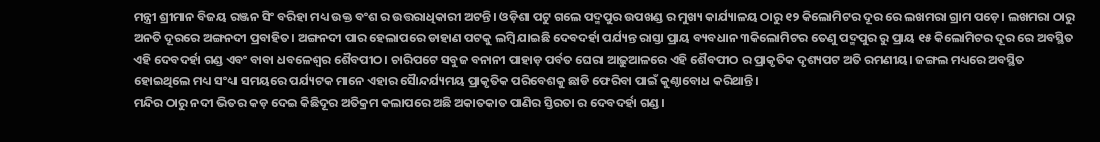ମନ୍ତ୍ରୀ ଶ୍ରୀମାନ ବିଜୟ ରଞ୍ଜନ ସିଂ ବରିହା ମଧ୍ୟ ଉକ୍ତ ବଂଶ ର ଉତ୍ତରାଧିକାରୀ ଅଟନ୍ତି। ଓଡ଼ିଶା ପଟୁ ଗଲେ ପଦ୍ମପୁର ଉପଖଣ୍ଡ ର ମୁଖ୍ୟ କାର୍ଯ୍ୟାଳୟ ଠାରୁ ୧୨ କିଲୋମିଟର ଦୂର ରେ ଲଖମରା ଗ୍ରାମ ପଡ଼େ। ଲଖମରା ଠାରୁ ଅନତି ଦୂରରେ ଅଙ୍ଗନଦୀ ପ୍ରବାହିତ। ଅଙ୍ଗନଦୀ ପାର ହେଲାପରେ ଡାହାଣ ପଟକୁ ଲମ୍ବି ଯାଇଛି ଦେବଦର୍ହା ପର୍ଯ୍ୟନ୍ତ ରାସ୍ତା ପ୍ରାୟ ବ୍ୟବଧାନ ୩କିଲୋମିଟର ତେଣୁ ପଦ୍ମପୁର ରୁ ପ୍ରାୟ ୧୫ କିଲୋମିଟର ଦୂର ରେ ଅବସ୍ଥିତ ଏହି ଦେବଦର୍ହା ଗଣ୍ଡ ଏବଂ ବାବା ଧବଳେଶ୍ଵର ଶୈବପୀଠ। ଚାରିପଟେ ସବୁଜ ବନାନୀ ପାହାଡ଼ ପର୍ବତ ଘେରା ଆଢ଼ୁଆଳରେ ଏହି ଶୈବପୀଠ ର ପ୍ରାକୃତିକ ଦୃଶ୍ୟପଟ ଅତି ରମଣୀୟ। ଜଙ୍ଗଲ ମଧ୍ୟରେ ଅବସ୍ଥିତ ହୋଇଥିଲେ ମଧ୍ୟ ସଂଧ୍ୟା ସମୟରେ ପର୍ଯ୍ୟଟକ ମାନେ ଏହାର ସୈାନ୍ଦର୍ଯ୍ୟମୟ ପ୍ରାକୃତିକ ପରିବେଶକୁ ଛାଡି ଫେରିବା ପାଇଁ କୁଣ୍ଠାବୋଧ କରିଥାନ୍ତି।
ମନ୍ଦିର ଠାରୁ ନଦୀ ଭିତର କଡ଼ ଦେଇ କିଛିଦୂର ଅତିକ୍ରମ କଲାପରେ ଅଛି ଅକାତକାତ ପାଣିର ସ୍ତିରତା ର ଦେବଦର୍ହା ଗଣ୍ଡ।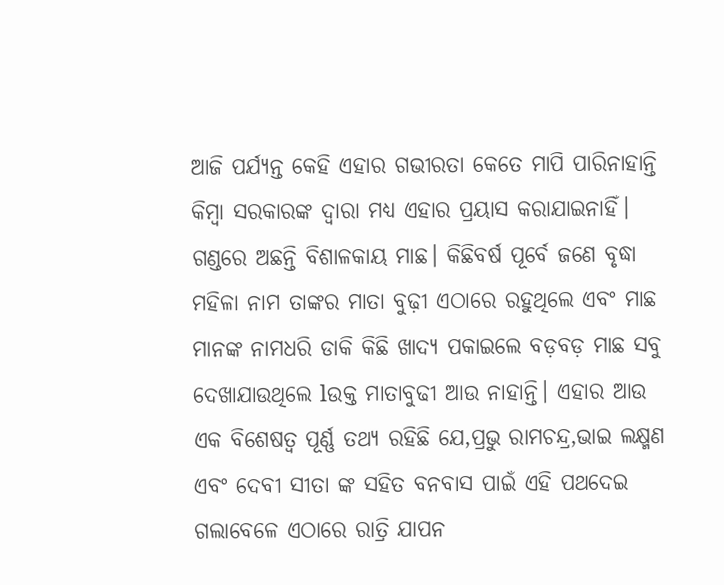ଆଜି ପର୍ଯ୍ୟନ୍ତ କେହି ଏହାର ଗଭୀରତା କେତେ ମାପି ପାରିନାହାନ୍ତି କିମ୍ବା ସରକାରଙ୍କ ଦ୍ୱାରା ମଧ୍ୟ ଏହାର ପ୍ରୟାସ କରାଯାଇନାହିଁ। ଗଣ୍ଡରେ ଅଛନ୍ତି ବିଶାଳକାୟ ମାଛ। କିଛିବର୍ଷ ପୂର୍ବେ ଜଣେ ବୃଦ୍ଧା ମହିଳା ନାମ ତାଙ୍କର ମାତା ବୁଢ଼ୀ ଏଠାରେ ରହୁଥିଲେ ଏବଂ ମାଛ ମାନଙ୍କ ନାମଧରି ଡାକି କିଛି ଖାଦ୍ୟ ପକାଇଲେ ବଡ଼ବଡ଼ ମାଛ ସବୁ ଦେଖାଯାଉଥିଲେ lଉକ୍ତ ମାତାବୁଢୀ ଆଉ ନାହାନ୍ତି। ଏହାର ଆଉ ଏକ ବିଶେଷତ୍ଵ ପୂର୍ଣ୍ଣ ତଥ୍ୟ ରହିଛି ଯେ,ପ୍ରଭୁ ରାମଚନ୍ଦ୍ର,ଭାଇ ଲକ୍ଷ୍ମଣ ଏବଂ ଦେବୀ ସୀତା ଙ୍କ ସହିତ ବନବାସ ପାଇଁ ଏହି ପଥଦେଇ ଗଲାବେଳେ ଏଠାରେ ରାତ୍ରି ଯାପନ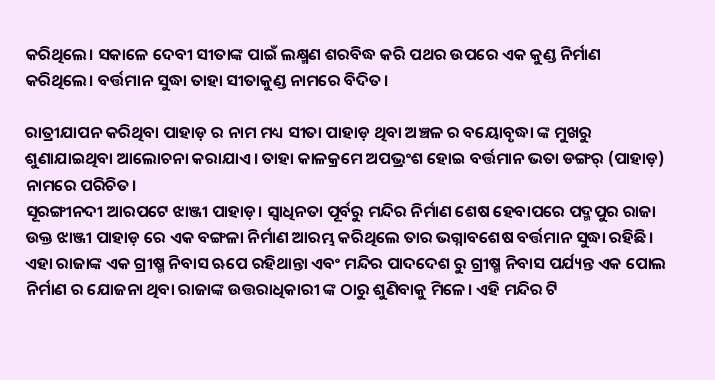କରିଥିଲେ। ସକାଳେ ଦେବୀ ସୀତାଙ୍କ ପାଇଁ ଲକ୍ଷ୍ମଣ ଶରବିଦ୍ଧ କରି ପଥର ଉପରେ ଏକ କୁଣ୍ଡ ନିର୍ମାଣ କରିଥିଲେ। ବର୍ତ୍ତମାନ ସୁଦ୍ଧା ତାହା ସୀତାକୁଣ୍ଡ ନାମରେ ବିଦିତ।

ରାତ୍ରୀଯାପନ କରିଥିବା ପାହାଡ଼ ର ନାମ ମଧ୍ୟ ସୀତା ପାହାଡ଼ ଥିବା ଅଞ୍ଚଳ ର ବୟୋବୃଦ୍ଧା ଙ୍କ ମୁଖରୁ ଶୁଣାଯାଇଥିବା ଆଲୋଚନା କରାଯାଏ। ତାହା କାଳକ୍ରମେ ଅପଭ୍ରଂଶ ହୋଇ ବର୍ତ୍ତମାନ ଭତା ଡଙ୍ଗର୍ (ପାହାଡ଼) ନାମରେ ପରିଚିତ।
ସୂରଙ୍ଗୀନଦୀ ଆରପଟେ ଝାଞ୍ଜୀ ପାହାଡ଼। ସ୍ୱାଧିନତା ପୂର୍ବରୁ ମନ୍ଦିର ନିର୍ମାଣ ଶେଷ ହେବାପରେ ପଦ୍ମପୁର ରାଜା ଉକ୍ତ ଝାଞ୍ଜୀ ପାହାଡ଼ ରେ ଏକ ବଙ୍ଗଳା ନିର୍ମାଣ ଆରମ୍ଭ କରିଥିଲେ ତାର ଭଗ୍ନାବଶେଷ ବର୍ତ୍ତମାନ ସୁଦ୍ଧା ରହିଛି। ଏହା ରାଜାଙ୍କ ଏକ ଗ୍ରୀଷ୍ମ ନିବାସ ଋପେ ରହିଥାନ୍ତା ଏବଂ ମନ୍ଦିର ପାଦଦେଶ ରୁ ଗ୍ରୀଷ୍ମ ନିବାସ ପର୍ଯ୍ୟନ୍ତ ଏକ ପୋଲ ନିର୍ମାଣ ର ଯୋଜନା ଥିବା ରାଜାଙ୍କ ଉତ୍ତରାଧିକାରୀ ଙ୍କ ଠାରୁ ଶୁଣିବାକୁ ମିଳେ। ଏହି ମନ୍ଦିର ଟି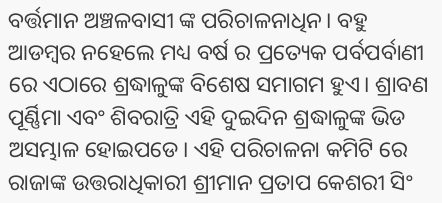ବର୍ତ୍ତମାନ ଅଞ୍ଚଳବାସୀ ଙ୍କ ପରିଚାଳନାଧିନ। ବହୁ ଆଡମ୍ବର ନହେଲେ ମଧ୍ୟ ବର୍ଷ ର ପ୍ରତ୍ୟେକ ପର୍ବପର୍ବାଣୀ ରେ ଏଠାରେ ଶ୍ରଦ୍ଧାଳୁଙ୍କ ବିଶେଷ ସମାଗମ ହୁଏ। ଶ୍ରାବଣ ପୂର୍ଣ୍ଣିମା ଏବଂ ଶିବରାତ୍ରି ଏହି ଦୁଇଦିନ ଶ୍ରଦ୍ଧାଳୁଙ୍କ ଭିଡ ଅସମ୍ଭାଳ ହୋଇପଡେ। ଏହି ପରିଚାଳନା କମିଟି ରେ ରାଜାଙ୍କ ଉତ୍ତରାଧିକାରୀ ଶ୍ରୀମାନ ପ୍ରତାପ କେଶରୀ ସିଂ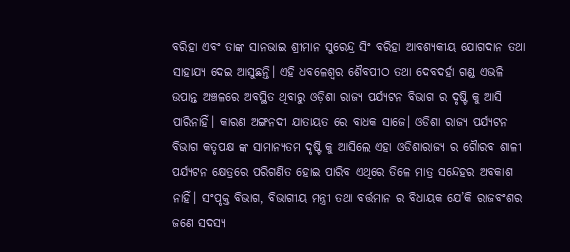ବରିହା ଏବଂ ତାଙ୍କ ସାନଭାଇ ଶ୍ରୀମାନ ସୁରେନ୍ଦ୍ର ସିଂ ବରିହା ଆବଶ୍ୟକୀୟ ଯୋଗଦାନ ତଥା ସାହାଯ୍ୟ ଦେଇ ଆସୁଛନ୍ତି। ଏହି ଧବଳେଶ୍ଵର ଶୈବପୀଠ ତଥା ଦେବଦର୍ହା ଗଣ୍ଡ ଏଭଳି ଉପାନ୍ତ ଅଞ୍ଚଳରେ ଅବସ୍ଥିତ ଥିବାରୁ ଓଡ଼ିଶା ରାଜ୍ୟ ପର୍ଯ୍ୟଟନ ବିଭାଗ ର ଦୃଷ୍ଟି କୁ ଆସି ପାରିନାହିଁ। କାରଣ ଅଙ୍ଗନଦୀ ଯାତାୟତ ରେ ବାଧକ ସାଜେ। ଓଡିଶା ରାଜ୍ୟ ପର୍ଯ୍ୟଟନ ବିଭାଗ କତୃପକ୍ଷ ଙ୍କ ସାମାନ୍ୟତମ ଦୃଷ୍ଟି କୁ ଆସିଲେ ଏହା ଓଡିଶାରାଜ୍ୟ ର ଗୈାରବ ଶାଳୀ ପର୍ଯ୍ୟଟନ କ୍ଷେତ୍ରରେ ପରିଗଣିତ ହୋଇ ପାରିବ ଏଥିରେ ତିଳେ ମାତ୍ର ସନ୍ଦେହର ଅବକାଶ ନାହିଁ। ସଂପୃକ୍ତ ବିଭାଗ, ବିଭାଗୀୟ ମନ୍ତ୍ରୀ ତଥା ବର୍ତ୍ତମାନ ର ବିଧାୟକ ଯେ’କି ରାଜବଂଶର ଜଣେ ସଦସ୍ୟ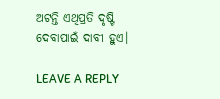ଅଟନ୍ତି ଏଥିପ୍ରତି ଦୃଷ୍ଟି ଦେବାପାଇଁ ଦାବୀ ହୁଏ।

LEAVE A REPLY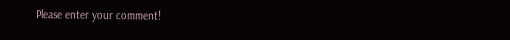Please enter your comment!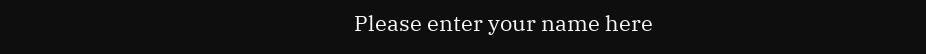Please enter your name here